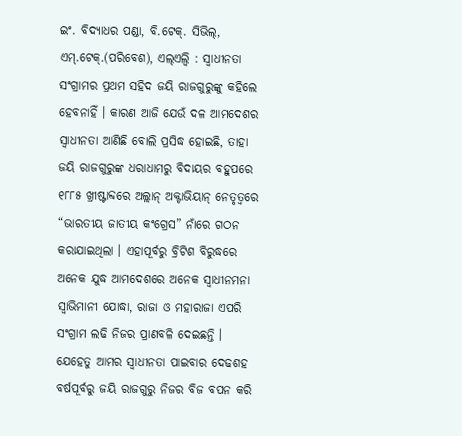ଇଂ. ବିଦ୍ୟାଧର ପଣ୍ଡା, ବି.ଟେକ୍. ସିଭିଲ୍, ଏମ୍.ଟେକ୍.(ପରିବେଶ), ଏଲ୍ଏଲ୍ବି : ସ୍ୱାଧୀନତା ସଂଗ୍ରାମର ପ୍ରଥମ ସହିଦ ଜୟି ରାଜଗୁରୁଙ୍କୁ କହିଲେ ହେବନାହିଁ । କାରଣ ଆଜି ଯେଉଁ ଦଳ ଆମଦେଶର ସ୍ୱାଧୀନତା ଆଣିଛି ବୋଲି ପ୍ରସିଦ୍ଧ ହୋଇଛି, ତାହା ଜୟି ରାଜଗୁରୁଙ୍କ ଧରାଧାମରୁ ବିଦାୟର ବହୁପରେ ୧୮୮୫ ଖ୍ରୀଷ୍ଟାବ୍ଦରେ ଅଲ୍ଲାନ୍ ଅକ୍ଟାଭିୟାନ୍ ନେତୃତ୍ୱରେ “ଭାରତୀୟ ଜାତୀୟ କଂଗ୍ରେସ” ନାଁରେ ଗଠନ କରାଯାଇଥିଲା । ଏହାପୂର୍ବରୁ ବ୍ରିଟିଶ ବିରୁଦ୍ଧରେ ଅନେକ ଯୁଦ୍ଧ ଆମଦେଶରେ ଅନେକ ସ୍ୱାଧୀନମନା ସ୍ୱାଭିମାନୀ ଯୋଦ୍ଧା, ରାଜା ଓ ମହାରାଜା ଏପରି ସଂଗ୍ରାମ ଲଢି ନିଜର ପ୍ରାଣବଳି ଦେଇଛନ୍ତି ।
ଯେହେତୁ ଆମର ସ୍ୱାଧୀନତା ପାଇବାର ଦେଢଶହ ବର୍ଷପୂର୍ବରୁ ଜୟି ରାଜଗୁରୁ ନିଜର ବିଜ ବପନ କରି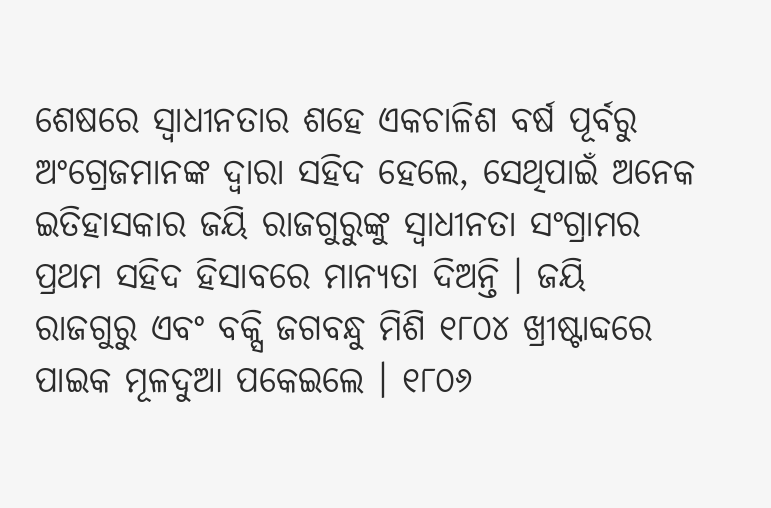ଶେଷରେ ସ୍ୱାଧୀନତାର ଶହେ ଏକଚାଳିଶ ବର୍ଷ ପୂର୍ବରୁ ଅଂଗ୍ରେଜମାନଙ୍କ ଦ୍ୱାରା ସହିଦ ହେଲେ, ସେଥିପାଇଁ ଅନେକ ଇତିହାସକାର ଜୟି ରାଜଗୁରୁଙ୍କୁ ସ୍ୱାଧୀନତା ସଂଗ୍ରାମର ପ୍ରଥମ ସହିଦ ହିସାବରେ ମାନ୍ୟତା ଦିଅନ୍ତି । ଜୟି ରାଜଗୁରୁ ଏବଂ ବକ୍ସି ଜଗବନ୍ଧୁ ମିଶି ୧୮୦୪ ଖ୍ରୀଷ୍ଟାବ୍ଦରେ ପାଇକ ମୂଳଦୁଆ ପକେଇଲେ । ୧୮୦୬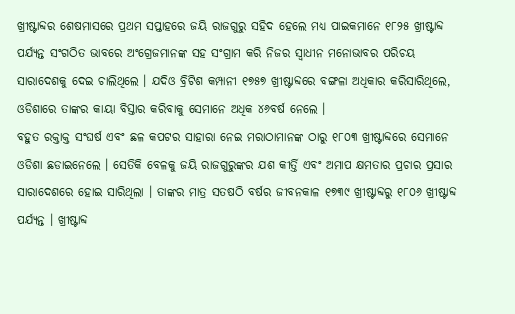ଖ୍ରୀଷ୍ଟାବ୍ଦର ଶେଷମାସରେ ପ୍ରଥମ ସପ୍ତାହରେ ଜୟି ରାଜଗୁରୁ ସହିଦ ହେଲେ ମଧ୍ୟ ପାଇକମାନେ ୧୮୨୫ ଖ୍ରୀଷ୍ଟାବ୍ଦ ପର୍ଯ୍ୟନ୍ତ ସଂଗଠିତ ଭାବରେ ଅଂଗ୍ରେଜମାନଙ୍କ ସହ ସଂଗ୍ରାମ କରି ନିଜର ସ୍ୱାଧୀନ ମନୋଭାବର ପରିଚୟ ସାରାଦେଶକୁ ଦେଇ ଚାଲିଥିଲେ । ଯଦିଓ ବ୍ରିଟିଶ କମ୍ପାନୀ ୧୭୫୭ ଖ୍ରୀଷ୍ଟାବ୍ଦରେ ବଙ୍ଗଳା ଅଧିକାର କରିସାରିଥିଲେ, ଓଡିଶାରେ ତାଙ୍କର କାୟା ବିସ୍ତାର କରିବାକୁ ସେମାନେ ଅଧିକ ୪୬ବର୍ଷ ନେଲେ ।
ବହୁତ ରକ୍ତାକ୍ତ ସଂଘର୍ଷ ଏବଂ ଛଳ କପଟର ସାହାରା ନେଇ ମରାଠାମାନଙ୍କ ଠାରୁ ୧୮୦୩ ଖ୍ରୀଷ୍ଟାବ୍ଦରେ ସେମାନେ ଓଡିଶା ଛଡାଇନେଲେ । ସେତିକି ବେଳକୁ ଜୟି ରାଜଗୁରୁଙ୍କର ଯଶ କୀର୍ତ୍ତି ଏବଂ ଅମାପ କ୍ଷମତାର ପ୍ରଚାର ପ୍ରସାର ସାରାଦେଶରେ ହୋଇ ସାରିଥିଲା । ତାଙ୍କର ମାତ୍ର ସତଷଠି ବର୍ଷର ଜୀବନକାଳ ୧୭୩୯ ଖ୍ରୀଷ୍ଟାବ୍ଦରୁ ୧୮୦୬ ଖ୍ରୀଷ୍ଟାବ୍ଦ ପର୍ଯ୍ୟନ୍ତ । ଖ୍ରୀଷ୍ଟାବ୍ଦ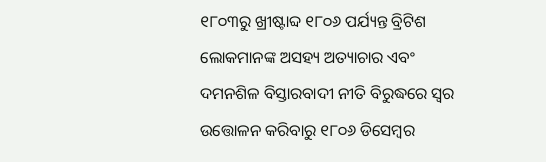୧୮୦୩ରୁ ଖ୍ରୀଷ୍ଟାବ୍ଦ ୧୮୦୬ ପର୍ଯ୍ୟନ୍ତ ବ୍ରିଟିଶ ଲୋକମାନଙ୍କ ଅସହ୍ୟ ଅତ୍ୟାଚାର ଏବଂ ଦମନଶିଳ ବିସ୍ତାରବାଦୀ ନୀତି ବିରୁଦ୍ଧରେ ସ୍ୱର ଉତ୍ତୋଳନ କରିବାରୁ ୧୮୦୬ ଡିସେମ୍ବର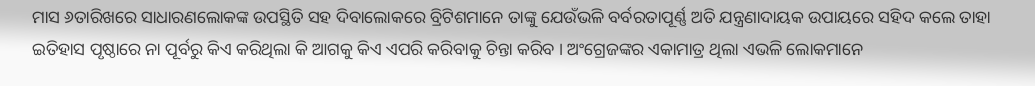ମାସ ୬ତାରିଖରେ ସାଧାରଣଲୋକଙ୍କ ଉପସ୍ଥିତି ସହ ଦିବାଲୋକରେ ବ୍ରିଟିଶମାନେ ତାଙ୍କୁ ଯେଉଁଭଳି ବର୍ବରତାପୂର୍ଣ୍ଣ ଅତି ଯନ୍ତ୍ରଣାଦାୟକ ଉପାୟରେ ସହିଦ କଲେ ତାହା ଇତିହାସ ପୃଷ୍ଠାରେ ନା ପୂର୍ବରୁ କିଏ କରିଥିଲା କି ଆଗକୁ କିଏ ଏପରି କରିବାକୁ ଚିନ୍ତା କରିବ । ଅଂଗ୍ରେଜଙ୍କର ଏକାମାତ୍ର ଥିଲା ଏଭଳି ଲୋକମାନେ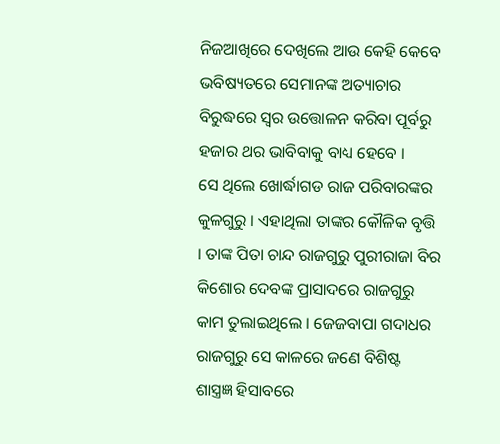ନିଜଆଖିରେ ଦେଖିଲେ ଆଉ କେହି କେବେ ଭବିଷ୍ୟତରେ ସେମାନଙ୍କ ଅତ୍ୟାଚାର ବିରୁଦ୍ଧରେ ସ୍ୱର ଉତ୍ତୋଳନ କରିବା ପୂର୍ବରୁ ହଜାର ଥର ଭାବିବାକୁ ବାଧ୍ୟ ହେବେ ।
ସେ ଥିଲେ ଖୋର୍ଦ୍ଧାଗଡ ରାଜ ପରିବାରଙ୍କର କୁଳଗୁରୁ । ଏହାଥିଲା ତାଙ୍କର କୌଳିକ ବୃତ୍ତି । ତାଙ୍କ ପିତା ଚାନ୍ଦ ରାଜଗୁରୁ ପୁରୀରାଜା ବିର କିଶୋର ଦେବଙ୍କ ପ୍ରାସାଦରେ ରାଜଗୁରୁ କାମ ତୁଲାଇଥିଲେ । ଜେଜବାପା ଗଦାଧର ରାଜଗୁରୁ ସେ କାଳରେ ଜଣେ ବିଶିଷ୍ଟ ଶାସ୍ତ୍ରଜ୍ଞ ହିସାବରେ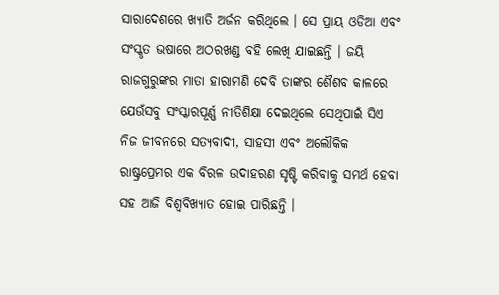ସାରାଦେଶରେ ଖ୍ୟାତି ଅର୍ଜନ କରିଥିଲେ । ସେ ପ୍ରାୟ ଓଡିଆ ଏବଂ ସଂସ୍କୃତ ଭଷାରେ ଅଠରଖଣ୍ଡ ବହି ଲେଖି ଯାଇଛନ୍ତି । ଜୟି ରାଜଗୁରୁଙ୍କର ମାତା ହାରାମଣି ଦେବି ତାଙ୍କର ଶୈଶବ କାଳରେ ଯେଉଁସବୁ ସଂସ୍କାରପୂର୍ଣ୍ଣ ନୀତିଶିକ୍ଷା ଦେଇଥିଲେ ସେଥିପାଇଁ ସିଏ ନିଜ ଜୀବନରେ ସତ୍ୟବାଦୀ, ସାହସୀ ଏବଂ ଅଲୌକିକ ରାଷ୍ଟ୍ରପ୍ରେମର ଏକ ବିରଳ ଉଦାହରଣ ସୃଷ୍ଟି କରିବାକୁ ସମର୍ଥ ହେବା ସହ ଆଜି ବିଶ୍ୱବିଖ୍ୟାତ ହୋଇ ପାରିଛନ୍ତି ।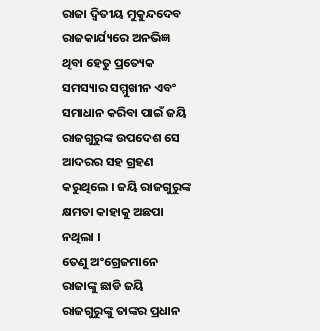ରାଜା ଦ୍ୱିତୀୟ ମୁକୁନ୍ଦଦେବ ରାଜକାର୍ଯ୍ୟରେ ଅନଭିଜ୍ଞ ଥିବା ହେତୁ ପ୍ରତ୍ୟେକ ସମସ୍ୟାର ସମ୍ମୁଖୀନ ଏବଂ ସମାଧାନ କରିବା ପାଇଁ ଜୟି ରାଜଗୁରୁଙ୍କ ଉପଦେଶ ସେ ଆଦରର ସହ ଗ୍ରହଣ କରୁଥିଲେ । ଜୟି ରାଜଗୁରୁଙ୍କ କ୍ଷମତା କାହାକୁ ଅଛପା ନଥିଲା ।
ତେଣୁ ଅଂଗ୍ରେଜମାନେ ରାଜାଙ୍କୁ ଛାଡି ଜୟି ରାଜଗୁରୁଙ୍କୁ ତାଙ୍କର ପ୍ରଧାନ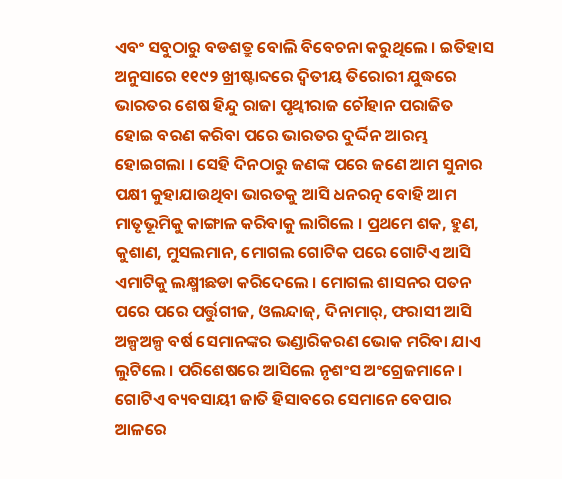ଏବଂ ସବୁଠାରୁ ବଡଶତ୍ରୁ ବୋଲି ବିବେଚନା କରୁଥିଲେ । ଇତିହାସ ଅନୁସାରେ ୧୧୯୨ ଖ୍ରୀଷ୍ଟାବ୍ଦରେ ଦ୍ୱିତୀୟ ତିରୋରୀ ଯୁଦ୍ଧରେ ଭାରତର ଶେଷ ହିନ୍ଦୁ ରାଜା ପୃଥ୍ୱୀରାଜ ଚୌହାନ ପରାଜିତ ହୋଇ ବରଣ କରିବା ପରେ ଭାରତର ଦୁର୍ଦ୍ଦିନ ଆରମ୍ଭ ହୋଇଗଲା । ସେହି ଦିନଠାରୁ ଜଣଙ୍କ ପରେ ଜଣେ ଆମ ସୁନାର ପକ୍ଷୀ କୁହାଯାଉଥିବା ଭାରତକୁ ଆସି ଧନରତ୍ନ ବୋହି ଆମ ମାତୃଭୂମିକୁ କାଙ୍ଗାଳ କରିବାକୁ ଲାଗିଲେ । ପ୍ରଥମେ ଶକ, ହୁଣ, କୁଶାଣ, ମୁସଲମାନ, ମୋଗଲ ଗୋଟିକ ପରେ ଗୋଟିଏ ଆସି ଏମାଟିକୁ ଲକ୍ଷ୍ମୀଛଡା କରିଦେଲେ । ମୋଗଲ ଶାସନର ପତନ ପରେ ପରେ ପର୍ତ୍ତୁଗୀଜ, ଓଲନ୍ଦାଜ୍, ଦିନାମାର୍, ଫରାସୀ ଆସି ଅଳ୍ପଅଳ୍ପ ବର୍ଷ ସେମାନଙ୍କର ଭଣ୍ଡାରିକରଣ ଭୋକ ମରିବା ଯାଏ ଲୁଟିଲେ । ପରିଶେଷରେ ଆସିଲେ ନୃଶଂସ ଅଂଗ୍ରେଜମାନେ ।
ଗୋଟିଏ ବ୍ୟବସାୟୀ ଜାତି ହିସାବରେ ସେମାନେ ବେପାର ଆଳରେ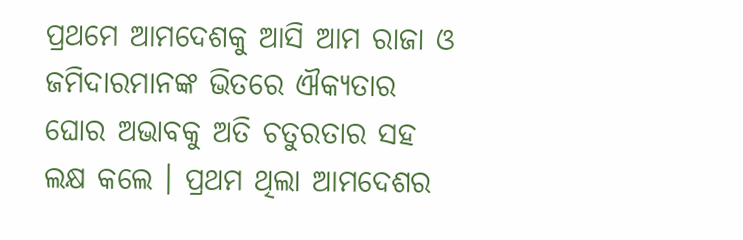ପ୍ରଥମେ ଆମଦେଶକୁ ଆସି ଆମ ରାଜା ଓ ଜମିଦାରମାନଙ୍କ ଭିତରେ ଐକ୍ୟତାର ଘୋର ଅଭାବକୁ ଅତି ଚତୁରତାର ସହ ଲକ୍ଷ କଲେ । ପ୍ରଥମ ଥିଲା ଆମଦେଶର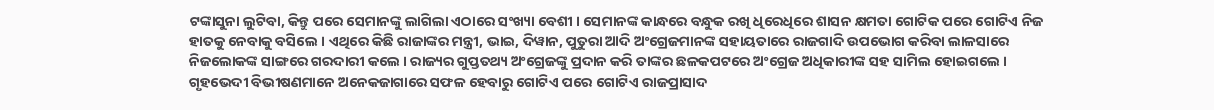ଟଙ୍କାସୁନା ଲୁଟିବା, କିନ୍ତୁ ପରେ ସେମାନଙ୍କୁ ଲାଗିଲା ଏଠାରେ ସଂଖ୍ୟା ବେଶୀ । ସେମାନଙ୍କ କାନ୍ଧରେ ବନ୍ଧୁକ ରଖି ଧିରେଧିରେ ଶାସନ କ୍ଷମତା ଗୋଟିକ ପରେ ଗୋଟିଏ ନିଜ ହାତକୁ ନେବାକୁ ବସିଲେ । ଏଥିରେ କିଛି ରାଜାଙ୍କର ମନ୍ତ୍ରୀ, ଭାଇ, ଦିୱାନ, ପୁତୁରା ଆଦି ଅଂଗ୍ରେଜମାନଙ୍କ ସହାୟତାରେ ରାଜଗାଦି ଉପଭୋଗ କରିବା ଲାଳସାରେ ନିଜଲୋକଙ୍କ ସାଙ୍ଗରେ ଗରଦାରୀ କଲେ । ରାଜ୍ୟର ଗୁପ୍ତତଥ୍ୟ ଅଂଗ୍ରେଜଙ୍କୁ ପ୍ରଦାନ କରି ତାଙ୍କର ଛଳକପଟରେ ଅଂଗ୍ରେଜ ଅଧିକାରୀଙ୍କ ସହ ସାମିଲ ହୋଇଗଲେ । ଗୃହଭେଦୀ ବିଭୀଷଣମାନେ ଅନେକଜାଗାରେ ସଫଳ ହେବାରୁ ଗୋଟିଏ ପରେ ଗୋଟିଏ ରାଜପ୍ରାସାଦ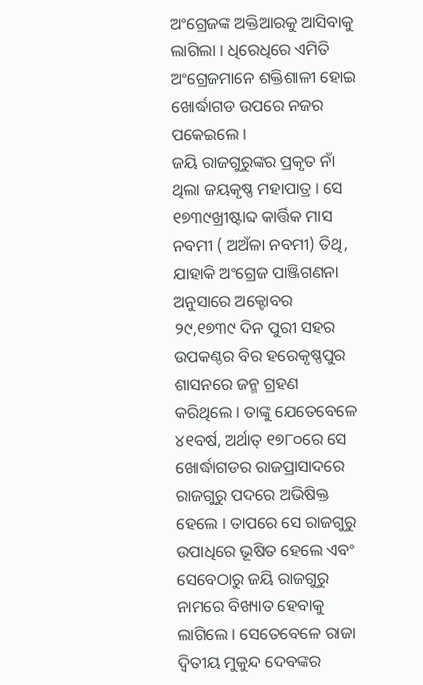ଅଂଗ୍ରେଜଙ୍କ ଅକ୍ତିଆରକୁ ଆସିବାକୁ ଲାଗିଲା । ଧିରେଧିରେ ଏମିତି ଅଂଗ୍ରେଜମାନେ ଶକ୍ତିଶାଳୀ ହୋଇ ଖୋର୍ଦ୍ଧାଗଡ ଉପରେ ନଜର ପକେଇଲେ ।
ଜୟି ରାଜଗୁରୁଙ୍କର ପ୍ରକୃତ ନାଁ ଥିଲା ଜୟକୃଷ୍ଣ ମହାପାତ୍ର । ସେ ୧୭୩୯ଖ୍ରୀଷ୍ଟାବ୍ଦ କାର୍ତ୍ତିକ ମାସ ନବମୀ ( ଅଅଁଳା ନବମୀ) ତିଥି, ଯାହାକି ଅଂଗ୍ରେଜ ପାଞ୍ଜିଗଣନା ଅନୁସାରେ ଅକ୍ଟୋବର ୨୯,୧୭୩୯ ଦିନ ପୁରୀ ସହର ଉପକଣ୍ଠର ବିର ହରେକୃଷ୍ଣପୁର ଶାସନରେ ଜନ୍ମ ଗ୍ରହଣ କରିଥିଲେ । ତାଙ୍କୁ ଯେତେବେଳେ ୪୧ବର୍ଷ, ଅର୍ଥାତ୍ ୧୭୮୦ରେ ସେ ଖୋର୍ଦ୍ଧାଗଡର ରାଜପ୍ରାସାଦରେ ରାଜଗୁରୁ ପଦରେ ଅଭିଷିକ୍ତ ହେଲେ । ତାପରେ ସେ ରାଜଗୁରୁ ଉପାଧିରେ ଭୂଷିତ ହେଲେ ଏବଂ ସେବେଠାରୁ ଜୟି ରାଜଗୁରୁ ନାମରେ ବିଖ୍ୟାତ ହେବାକୁ ଲାଗିଲେ । ସେତେବେଳେ ରାଜା ଦ୍ୱିତୀୟ ମୁକୁନ୍ଦ ଦେବଙ୍କର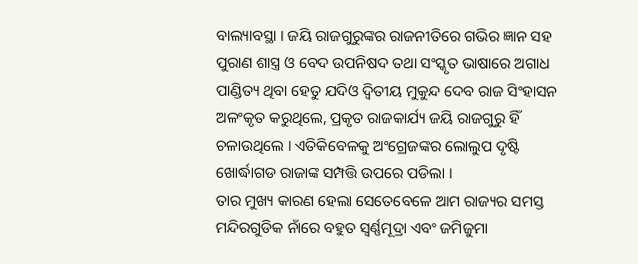ବାଲ୍ୟାବସ୍ଥା । ଜୟି ରାଜଗୁରୁଙ୍କର ରାଜନୀତିରେ ଗଭିର ଜ୍ଞାନ ସହ ପୁରାଣ ଶାସ୍ତ୍ର ଓ ବେଦ ଉପନିଷଦ ତଥା ସଂସ୍କୃତ ଭାଷାରେ ଅଗାଧ ପାଣ୍ଡିତ୍ୟ ଥିବା ହେତୁ ଯଦିଓ ଦ୍ୱିତୀୟ ମୁକୁନ୍ଦ ଦେବ ରାଜ ସିଂହାସନ ଅଳଂକୃତ କରୁଥିଲେ, ପ୍ରକୃତ ରାଜକାର୍ଯ୍ୟ ଜୟି ରାଜଗୁରୁ ହିଁ ଚଳାଉଥିଲେ । ଏତିକିବେଳକୁ ଅଂଗ୍ରେଜଙ୍କର ଲୋଲୁପ ଦୃଷ୍ଟି ଖୋର୍ଦ୍ଧାଗଡ ରାଜାଙ୍କ ସମ୍ପତ୍ତି ଉପରେ ପଡିଲା ।
ତାର ମୁଖ୍ୟ କାରଣ ହେଲା ସେତେବେଳେ ଆମ ରାଜ୍ୟର ସମସ୍ତ ମନ୍ଦିରଗୁଡିକ ନାଁରେ ବହୁତ ସ୍ୱର୍ଣ୍ଣମୂଦ୍ରା ଏବଂ ଜମିଜୁମା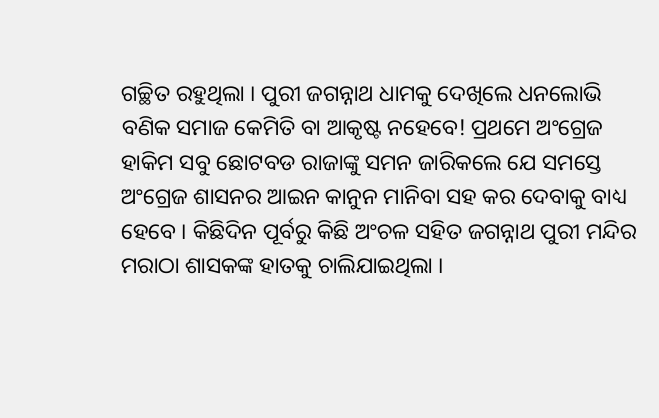ଗଚ୍ଛିତ ରହୁଥିଲା । ପୁରୀ ଜଗନ୍ନାଥ ଧାମକୁ ଦେଖିଲେ ଧନଲୋଭି ବଣିକ ସମାଜ କେମିତି ବା ଆକୃଷ୍ଟ ନହେବେ! ପ୍ରଥମେ ଅଂଗ୍ରେଜ ହାକିମ ସବୁ ଛୋଟବଡ ରାଜାଙ୍କୁ ସମନ ଜାରିକଲେ ଯେ ସମସ୍ତେ ଅଂଗ୍ରେଜ ଶାସନର ଆଇନ କାନୁନ ମାନିବା ସହ କର ଦେବାକୁ ବାଧ୍ୟ ହେବେ । କିଛିଦିନ ପୂର୍ବରୁ କିଛି ଅଂଚଳ ସହିତ ଜଗନ୍ନାଥ ପୁରୀ ମନ୍ଦିର ମରାଠା ଶାସକଙ୍କ ହାତକୁ ଚାଲିଯାଇଥିଲା ।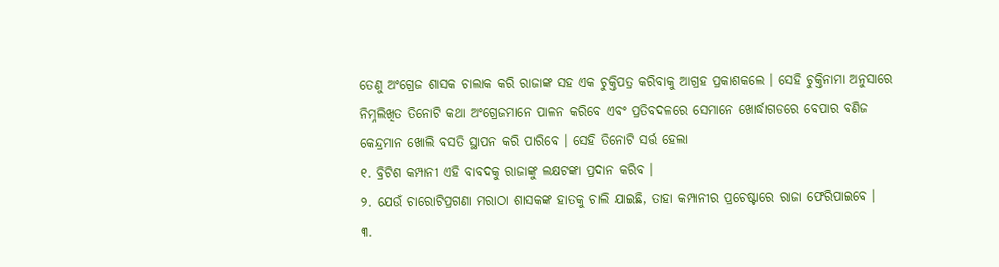ତେଣୁ ଅଂଗ୍ରେଜ ଶାସକ ଚାଲାକ କରି ରାଜାଙ୍କ ସହ ଏକ ଚୁକ୍ତିପତ୍ର କରିବାକୁ ଆଗ୍ରହ ପ୍ରକାଶକଲେ । ସେହି ଚୁକ୍ତିନାମା ଅନୁସାରେ ନିମ୍ନଲିଖିତ ତିନୋଟି କଥା ଅଂଗ୍ରେଜମାନେ ପାଳନ କରିବେ ଏବଂ ପ୍ରତିବଦଳରେ ସେମାନେ ଖୋର୍ଦ୍ଧାଗଡରେ ବେପାର ବଣିଜ କେନ୍ଦ୍ରମାନ ଖୋଲି ବସତି ସ୍ଥାପନ କରି ପାରିବେ । ସେହି ତିନୋଟି ସର୍ତ୍ତ ହେଲା
୧. ବ୍ରିଟିଶ କମ୍ପାନୀ ଏହି ବାବଦକୁ ରାଜାଙ୍କୁ ଲକ୍ଷଟଙ୍କା ପ୍ରଦାନ କରିବ ।
୨. ଯେଉଁ ଚାରୋଟିପ୍ରଗଣା ମରାଠା ଶାସକଙ୍କ ହାତକୁ ଚାଲି ଯାଇଛି, ତାହା କମ୍ପାନୀର ପ୍ରଚେଷ୍ଟାରେ ରାଜା ଫେରିପାଇବେ ।
୩.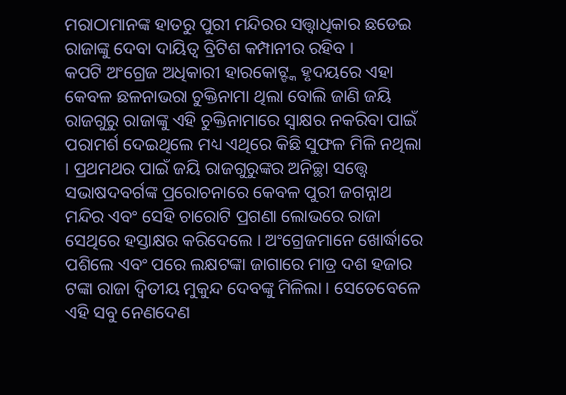ମରାଠାମାନଙ୍କ ହାତରୁ ପୁରୀ ମନ୍ଦିରର ସତ୍ତ୍ୱାଧିକାର ଛଡେଇ ରାଜାଙ୍କୁ ଦେବା ଦାୟିତ୍ୱ ବ୍ରିଟିଶ କମ୍ପାନୀର ରହିବ ।
କପଟି ଅଂଗ୍ରେଜ ଅଧିକାରୀ ହାରକୋଟ୍ଙ୍କ ହୃଦୟରେ ଏହା କେବଳ ଛଳନାଭରା ଚୁକ୍ତିନାମା ଥିଲା ବୋଲି ଜାଣି ଜୟି ରାଜଗୁରୁ ରାଜାଙ୍କୁ ଏହି ଚୁକ୍ତିନାମାରେ ସ୍ୱାକ୍ଷର ନକରିବା ପାଇଁ ପରାମର୍ଶ ଦେଇଥିଲେ ମଧ୍ୟ ଏଥିରେ କିଛି ସୁଫଳ ମିଳି ନଥିଲା । ପ୍ରଥମଥର ପାଇଁ ଜୟି ରାଜଗୁରୁଙ୍କର ଅନିଚ୍ଛା ସତ୍ତ୍ୱେ ସଭାଷଦବର୍ଗଙ୍କ ପ୍ରରୋଚନାରେ କେବଳ ପୁରୀ ଜଗନ୍ନାଥ ମନ୍ଦିର ଏବଂ ସେହି ଚାରୋଟି ପ୍ରଗଣା ଲୋଭରେ ରାଜା ସେଥିରେ ହସ୍ତାକ୍ଷର କରିଦେଲେ । ଅଂଗ୍ରେଜମାନେ ଖୋର୍ଦ୍ଧାରେ ପଶିଲେ ଏବଂ ପରେ ଲକ୍ଷଟଙ୍କା ଜାଗାରେ ମାତ୍ର ଦଶ ହଜାର ଟଙ୍କା ରାଜା ଦ୍ୱିତୀୟ ମୁକୁନ୍ଦ ଦେବଙ୍କୁ ମିଳିଲା । ସେତେବେଳେ ଏହି ସବୁ ନେଣଦେଣ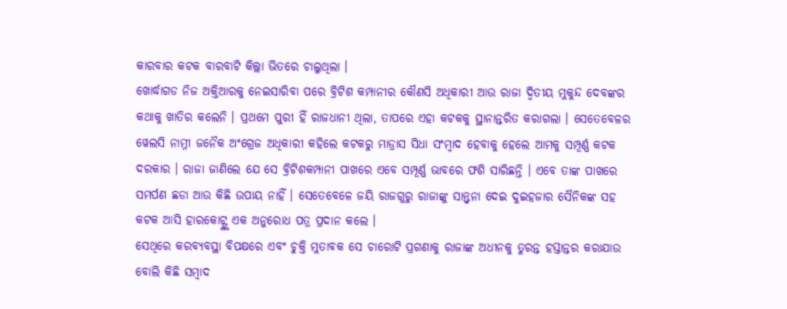କାରବାର କଟକ ବାରବାଟି କିଲ୍ଲା ଭିତରେ ଚାଲୁଥିଲା ।
ଖୋର୍ଦ୍ଧାଗଡ ନିଜ ଅକ୍ତିଆରକୁ ନେଇସାରିବା ପରେ ବ୍ରିଟିଶ କମ୍ପାନୀର କୌଣସି ଅଧିକାରୀ ଆଉ ରାଜା ଦ୍ୱିତୀୟ ମୁକୁନ୍ଦ ଦେବଙ୍କର କଥାକୁ ଖାତିର କଲେନି । ପ୍ରଥମେ ପୁରୀ ହିଁ ରାଜଧାନୀ ଥିଲା, ତାପରେ ଏହା କଟକକୁ ସ୍ଥାନାନ୍ତରିତ କରାଗଲା । ସେତେବେଳର ୱେଲସି ନାମ୍ନୀ ଜନୈକ ଅଂଗ୍ରେଜ ଅଧିକାରୀ କହିଲେ କଟକରୁ ମାଡ୍ରାସ ସିଧା ସଂମ୍ବାଦ ହେବାକୁ ହେଲେ ଆମକୁ ସମ୍ପୂର୍ଣ୍ଣ କଟକ ଦରକାର । ରାଜା ଜାଣିଲେ ଯେ ସେ ବ୍ରିଟିଶକମ୍ପାନୀ ପାଖରେ ଏବେ ସମ୍ପୂର୍ଣ୍ଣ ଭାବରେ ଫଶି ସାରିଛନ୍ତି । ଏବେ ତାଙ୍କ ପାଖରେ ସମର୍ପଣ ଛଡା ଆଉ କିଛି ଉପାୟ ନାହିଁ । ସେତେବେଳେ ଜୟି ରାଜଗୁରୁ ରାଜାଙ୍କୁ ସାନ୍ତ୍ୱନା ଦେଇ ଦୁଇହଜାର ସୈନିକଙ୍କ ସହ କଟକ ଆସି ହାରକୋଟ୍ଙ୍କୁ ଏକ ଅନୁରୋଧ ପତ୍ର ପ୍ରଦାନ କଲେ ।
ସେଥିରେ କରବ୍ୟବସ୍ଥା ବିପକ୍ଷରେ ଏବଂ ଚୁକ୍ତି ମୁତାବକ ସେ ଚାରୋଟି ପ୍ରଗଣାକୁ ରାଜାଙ୍କ ଅଧୀନକୁ ତୁରନ୍ତ ହସ୍ତାନ୍ତର କରାଯାଉ ବୋଲି କିଛି ସମ୍ବାଦ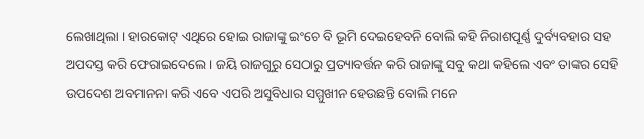ଲେଖାଥିଲା । ହାରକୋଟ୍ ଏଥିରେ ହୋଇ ରାଜାଙ୍କୁ ଇଂଚେ ବି ଭୂମି ଦେଇହେବନି ବୋଲି କହି ନିରାଶପୂର୍ଣ୍ଣ ଦୁର୍ବ୍ୟବହାର ସହ ଅପଦସ୍ତ କରି ଫେରାଇଦେଲେ । ଜୟି ରାଜଗୁରୁ ସେଠାରୁ ପ୍ରତ୍ୟାବର୍ତ୍ତନ କରି ରାଜାଙ୍କୁ ସବୁ କଥା କହିଲେ ଏବଂ ତାଙ୍କର ସେହି ଉପଦେଶ ଅବମାନନା କରି ଏବେ ଏପରି ଅସୁବିଧାର ସମ୍ମୁଖୀନ ହେଉଛନ୍ତି ବୋଲି ମନେ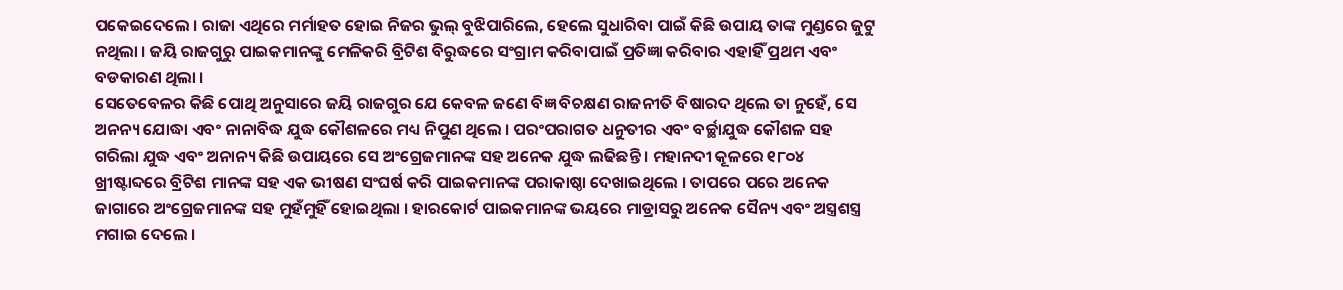ପକେଇଦେଲେ । ରାଜା ଏଥିରେ ମର୍ମାହତ ହୋଇ ନିଜର ଭୁଲ୍ ବୁଝିପାରିଲେ, ହେଲେ ସୁଧାରିବା ପାଇଁ କିଛି ଉପାୟ ତାଙ୍କ ମୁଣ୍ଡରେ ଜୁଟୁ ନଥିଲା । ଜୟି ରାଜଗୁରୁ ପାଇକମାନଙ୍କୁ ମେଳିକରି ବ୍ରିଟିଶ ବିରୁଦ୍ଧରେ ସଂଗ୍ରାମ କରିବାପାଇଁ ପ୍ରତିଜ୍ଞା କରିବାର ଏହାହିଁ ପ୍ରଥମ ଏବଂ ବଡକାରଣ ଥିଲା ।
ସେତେବେଳର କିଛି ପୋଥି ଅନୁସାରେ ଜୟି ରାଜଗୁର ଯେ କେବଳ ଜଣେ ବିଜ୍ଞ ବିଚକ୍ଷଣ ରାଜନୀତି ବିଷାରଦ ଥିଲେ ତା ନୁହେଁ, ସେ ଅନନ୍ୟ ଯୋଦ୍ଧା ଏବଂ ନାନାବିଦ୍ଧ ଯୁଦ୍ଧ କୌଶଳରେ ମଧ୍ୟ ନିପୁଣ ଥିଲେ । ପରଂପରାଗତ ଧନୁତୀର ଏବଂ ବର୍ଚ୍ଛାଯୁଦ୍ଧ କୌଶଳ ସହ ଗରିଲା ଯୁଦ୍ଧ ଏବଂ ଅନାନ୍ୟ କିଛି ଉପାୟରେ ସେ ଅଂଗ୍ରେଜମାନଙ୍କ ସହ ଅନେକ ଯୁଦ୍ଧ ଲଢିଛନ୍ତି । ମହାନଦୀ କୂଳରେ ୧୮୦୪ ଖ୍ରୀଷ୍ଟାବ୍ଦରେ ବ୍ରିଟିଶ ମାନଙ୍କ ସହ ଏକ ଭୀଷଣ ସଂଘର୍ଷ କରି ପାଇକମାନଙ୍କ ପରାକାଷ୍ଠା ଦେଖାଇଥିଲେ । ତାପରେ ପରେ ଅନେକ ଜାଗାରେ ଅଂଗ୍ରେଜମାନଙ୍କ ସହ ମୁହଁମୁହିଁ ହୋଇଥିଲା । ହାରକୋର୍ଟ ପାଇକମାନଙ୍କ ଭୟରେ ମାଡ୍ରାସରୁ ଅନେକ ସୈନ୍ୟ ଏବଂ ଅସ୍ତ୍ରଶସ୍ତ୍ର ମଗାଇ ଦେଲେ ।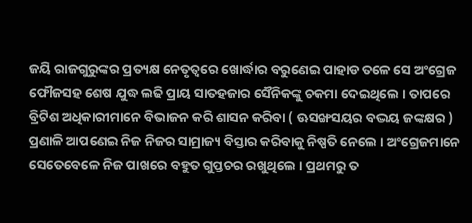ଜୟି ରାଜଗୁରୁଙ୍କର ପ୍ରତ୍ୟକ୍ଷ ନେତୃତ୍ୱରେ ଖୋର୍ଦ୍ଧାର ବରୁଣେଇ ପାହାଡ ତଳେ ସେ ଅଂଗ୍ରେଜ ଫୌଜସହ ଶେଷ ଯୁଦ୍ଧ ଲଢି ପ୍ରାୟ ସାତହଜାର ସୈନିକଙ୍କୁ ଚକମା ଦେଇଥିଲେ । ତାପରେ ବ୍ରିଟିଶ ଅଧିକାରୀମାନେ ବିଭାଜନ କରି ଶାସନ କରିବା ( ଊସଙ୍ଖସୟର ବଦ୍ଭୟ ଜଙ୍କକ୍ଷର ) ପ୍ରଣାଳି ଆପଣେଇ ନିଜ ନିଜର ସାମ୍ରାଜ୍ୟ ବିସ୍ତାର କରିବାକୁ ନିଷ୍ପତି ନେଲେ । ଅଂଗ୍ରେଜମାନେ ସେତେବେଳେ ନିଜ ପାଖରେ ବହୁତ ଗୁପ୍ତଚର ରଖୁଥିଲେ । ପ୍ରଥମରୁ ତ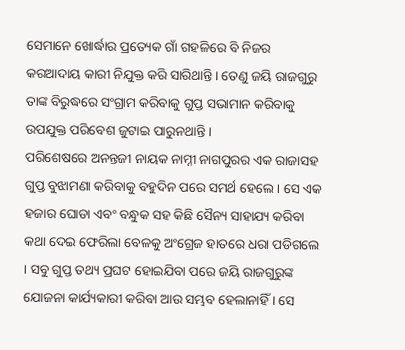ସେମାନେ ଖୋର୍ଦ୍ଧାର ପ୍ରତ୍ୟେକ ଗାଁ ଗହଳିରେ ବି ନିଜର କରଆଦାୟ କାରୀ ନିଯୁକ୍ତ କରି ସାରିଥାନ୍ତି । ତେଣୁ ଜୟି ରାଜଗୁରୁ ତାଙ୍କ ବିରୁଦ୍ଧରେ ସଂଗ୍ରାମ କରିବାକୁ ଗୁପ୍ତ ସଭାମାନ କରିବାକୁ ଉପଯୁକ୍ତ ପରିବେଶ ଜୁଟାଇ ପାରୁନଥାନ୍ତି ।
ପରିଶେଷରେ ଅନନ୍ତଜୀ ନାୟକ ନାମ୍ନୀ ନାଗପୁରର ଏକ ରାଜାସହ ଗୁପ୍ତ ବୁଝାମଣା କରିବାକୁ ବହୁଦିନ ପରେ ସମର୍ଥ ହେଲେ । ସେ ଏକ ହଜାର ଘୋଡା ଏବଂ ବନ୍ଧୁକ ସହ କିଛି ସୈନ୍ୟ ସାହାଯ୍ୟ କରିବା କଥା ଦେଇ ଫେରିଲା ବେଳକୁ ଅଂଗ୍ରେଜ ହାତରେ ଧରା ପଡିଗଲେ । ସବୁ ଗୁପ୍ତ ତଥ୍ୟ ପ୍ରଘଟ ହୋଇଯିବା ପରେ ଜୟି ରାଜଗୁରୁଙ୍କ ଯୋଜନା କାର୍ଯ୍ୟକାରୀ କରିବା ଆଉ ସମ୍ଭବ ହେଲାନାହିଁ । ସେ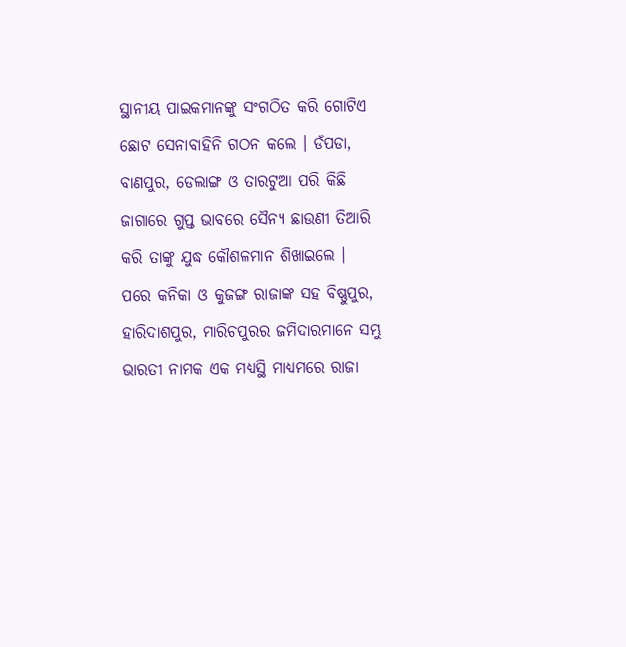ସ୍ଥାନୀୟ ପାଇକମାନଙ୍କୁ ସଂଗଠିତ କରି ଗୋଟିଏ ଛୋଟ ସେନାବାହିନି ଗଠନ କଲେ । ଡଁପଡା, ବାଣପୁର, ଡେଲାଙ୍ଗ ଓ ତାରଟୁଆ ପରି କିଛି ଜାଗାରେ ଗୁପ୍ତ ଭାବରେ ସୈନ୍ୟ ଛାଉଣୀ ତିଆରି କରି ତାଙ୍କୁ ଯୁଦ୍ଧ କୌଶଳମାନ ଶିଖାଇଲେ ।
ପରେ କନିକା ଓ କୁଜଙ୍ଗ ରାଜାଙ୍କ ସହ ବିଷ୍ଣୁପୁର, ହାରିଦାଶପୁର, ମାରିଚପୁରର ଜମିଦାରମାନେ ସମ୍ଭୁ ଭାରତୀ ନାମକ ଏକ ମଧ୍ୟସ୍ଥି ମାଧ୍ୟମରେ ରାଜା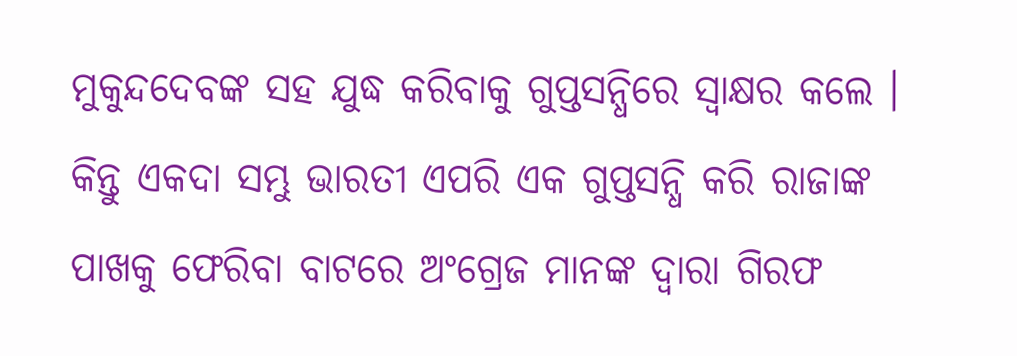ମୁକୁନ୍ଦଦେବଙ୍କ ସହ ଯୁଦ୍ଧ କରିବାକୁ ଗୁପ୍ତସନ୍ଧିରେ ସ୍ୱାକ୍ଷର କଲେ । କିନ୍ତୁ ଏକଦା ସମ୍ଭୁ ଭାରତୀ ଏପରି ଏକ ଗୁପ୍ତସନ୍ଧି କରି ରାଜାଙ୍କ ପାଖକୁ ଫେରିବା ବାଟରେ ଅଂଗ୍ରେଜ ମାନଙ୍କ ଦ୍ୱାରା ଗିରଫ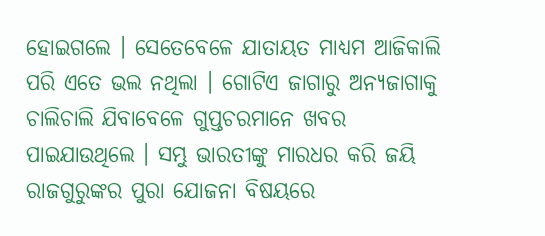ହୋଇଗଲେ । ସେତେବେଳେ ଯାତାୟତ ମାଧ୍ୟମ ଆଜିକାଲି ପରି ଏତେ ଭଲ ନଥିଲା । ଗୋଟିଏ ଜାଗାରୁ ଅନ୍ୟଜାଗାକୁ ଚାଲିଚାଲି ଯିବାବେଳେ ଗୁପ୍ତଚରମାନେ ଖବର ପାଇଯାଉଥିଲେ । ସମ୍ଭୁ ଭାରତୀଙ୍କୁ ମାରଧର କରି ଜୟି ରାଜଗୁରୁଙ୍କର ପୁରା ଯୋଜନା ବିଷୟରେ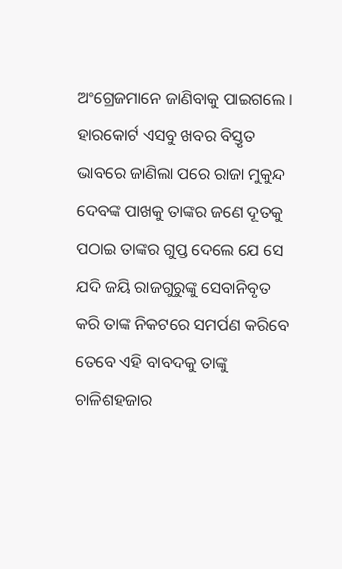ଅଂଗ୍ରେଜମାନେ ଜାଣିବାକୁ ପାଇଗଲେ ।
ହାରକୋର୍ଟ ଏସବୁ ଖବର ବିସ୍ତୃତ ଭାବରେ ଜାଣିଲା ପରେ ରାଜା ମୁକୁନ୍ଦ ଦେବଙ୍କ ପାଖକୁ ତାଙ୍କର ଜଣେ ଦୂତକୁ ପଠାଇ ତାଙ୍କର ଗୁପ୍ତ ଦେଲେ ଯେ ସେ ଯଦି ଜୟି ରାଜଗୁରୁଙ୍କୁ ସେବାନିବୃତ କରି ତାଙ୍କ ନିକଟରେ ସମର୍ପଣ କରିବେ ତେବେ ଏହି ବାବଦକୁ ତାଙ୍କୁ ଚାଳିଶହଜାର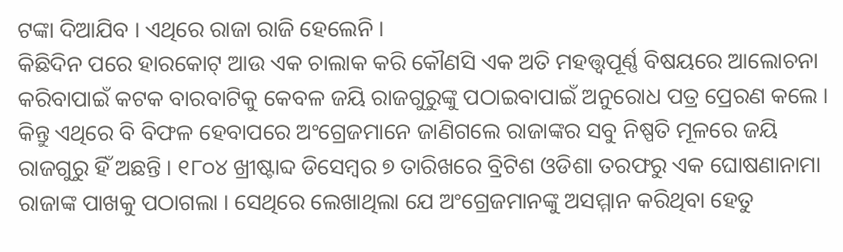ଟଙ୍କା ଦିଆଯିବ । ଏଥିରେ ରାଜା ରାଜି ହେଲେନି ।
କିଛିଦିନ ପରେ ହାରକୋଟ୍ ଆଉ ଏକ ଚାଲାକ କରି କୌଣସି ଏକ ଅତି ମହତ୍ତ୍ୱପୂର୍ଣ୍ଣ ବିଷୟରେ ଆଲୋଚନା କରିବାପାଇଁ କଟକ ବାରବାଟିକୁ କେବଳ ଜୟି ରାଜଗୁରୁଙ୍କୁ ପଠାଇବାପାଇଁ ଅନୁରୋଧ ପତ୍ର ପ୍ରେରଣ କଲେ । କିନ୍ତୁ ଏଥିରେ ବି ବିଫଳ ହେବାପରେ ଅଂଗ୍ରେଜମାନେ ଜାଣିଗଲେ ରାଜାଙ୍କର ସବୁ ନିଷ୍ପତି ମୂଳରେ ଜୟି ରାଜଗୁରୁ ହିଁ ଅଛନ୍ତି । ୧୮୦୪ ଖ୍ରୀଷ୍ଟାବ୍ଦ ଡିସେମ୍ବର ୭ ତାରିଖରେ ବ୍ରିଟିଶ ଓଡିଶା ତରଫରୁ ଏକ ଘୋଷଣାନାମା ରାଜାଙ୍କ ପାଖକୁ ପଠାଗଲା । ସେଥିରେ ଲେଖାଥିଲା ଯେ ଅଂଗ୍ରେଜମାନଙ୍କୁ ଅସମ୍ମାନ କରିଥିବା ହେତୁ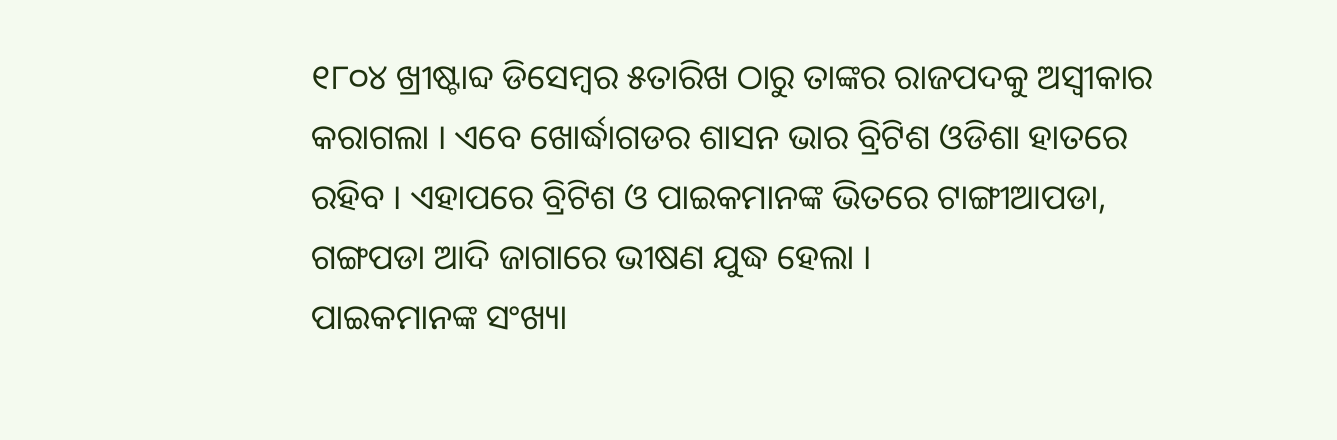୧୮୦୪ ଖ୍ରୀଷ୍ଟାବ୍ଦ ଡିସେମ୍ବର ୫ତାରିଖ ଠାରୁ ତାଙ୍କର ରାଜପଦକୁ ଅସ୍ୱୀକାର କରାଗଲା । ଏବେ ଖୋର୍ଦ୍ଧାଗଡର ଶାସନ ଭାର ବ୍ରିଟିଶ ଓଡିଶା ହାତରେ ରହିବ । ଏହାପରେ ବ୍ରିଟିଶ ଓ ପାଇକମାନଙ୍କ ଭିତରେ ଟାଙ୍ଗୀଆପଡା, ଗଙ୍ଗପଡା ଆଦି ଜାଗାରେ ଭୀଷଣ ଯୁଦ୍ଧ ହେଲା ।
ପାଇକମାନଙ୍କ ସଂଖ୍ୟା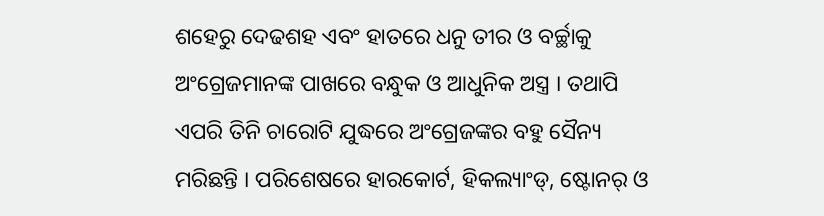ଶହେରୁ ଦେଢଶହ ଏବଂ ହାତରେ ଧନୁ ତୀର ଓ ବର୍ଚ୍ଛାକୁ ଅଂଗ୍ରେଜମାନଙ୍କ ପାଖରେ ବନ୍ଧୁକ ଓ ଆଧୁନିକ ଅସ୍ତ୍ର । ତଥାପି ଏପରି ତିନି ଚାରୋଟି ଯୁଦ୍ଧରେ ଅଂଗ୍ରେଜଙ୍କର ବହୁ ସୈନ୍ୟ ମରିଛନ୍ତି । ପରିଶେଷରେ ହାରକୋର୍ଟ, ହିକଲ୍ୟାଂଡ୍, ଷ୍ଟୋନର୍ ଓ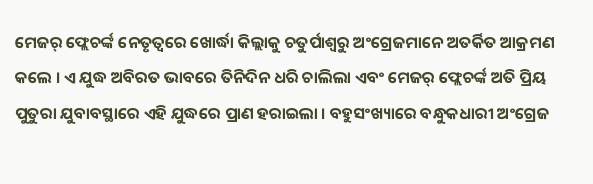ମେଜର୍ ଫ୍ଲେଚର୍ଙ୍କ ନେତୃତ୍ୱରେ ଖୋର୍ଦ୍ଧା କିଲ୍ଲାକୁ ଚତୁର୍ପାଶ୍ୱରୁ ଅଂଗ୍ରେଜମାନେ ଅତର୍କିତ ଆକ୍ରମଣ କଲେ । ଏ ଯୁଦ୍ଧ ଅବିରତ ଭାବରେ ତିନିଦିନ ଧରି ଚାଲିଲା ଏବଂ ମେଜର୍ ଫ୍ଲେଚର୍ଙ୍କ ଅତି ପ୍ରିୟ ପୁତୁରା ଯୁବାବସ୍ଥାରେ ଏହି ଯୁଦ୍ଧରେ ପ୍ରାଣ ହରାଇଲା । ବହୁସଂଖ୍ୟାରେ ବନ୍ଧୁକଧାରୀ ଅଂଗ୍ରେଜ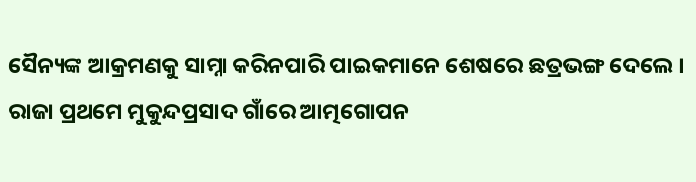ସୈନ୍ୟଙ୍କ ଆକ୍ରମଣକୁ ସାମ୍ନା କରିନପାରି ପାଇକମାନେ ଶେଷରେ ଛତ୍ରଭଙ୍ଗ ଦେଲେ । ରାଜା ପ୍ରଥମେ ମୁକୁନ୍ଦପ୍ରସାଦ ଗାଁରେ ଆତ୍ମଗୋପନ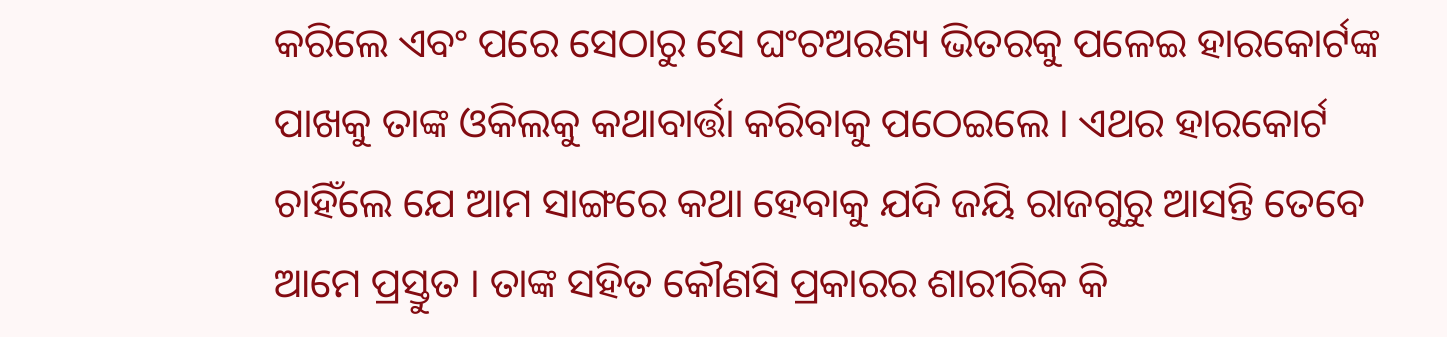କରିଲେ ଏବଂ ପରେ ସେଠାରୁ ସେ ଘଂଚଅରଣ୍ୟ ଭିତରକୁ ପଳେଇ ହାରକୋର୍ଟଙ୍କ ପାଖକୁ ତାଙ୍କ ଓକିଲକୁ କଥାବାର୍ତ୍ତା କରିବାକୁ ପଠେଇଲେ । ଏଥର ହାରକୋର୍ଟ ଚାହିଁଲେ ଯେ ଆମ ସାଙ୍ଗରେ କଥା ହେବାକୁ ଯଦି ଜୟି ରାଜଗୁରୁ ଆସନ୍ତି ତେବେ ଆମେ ପ୍ରସ୍ତୁତ । ତାଙ୍କ ସହିତ କୌଣସି ପ୍ରକାରର ଶାରୀରିକ କି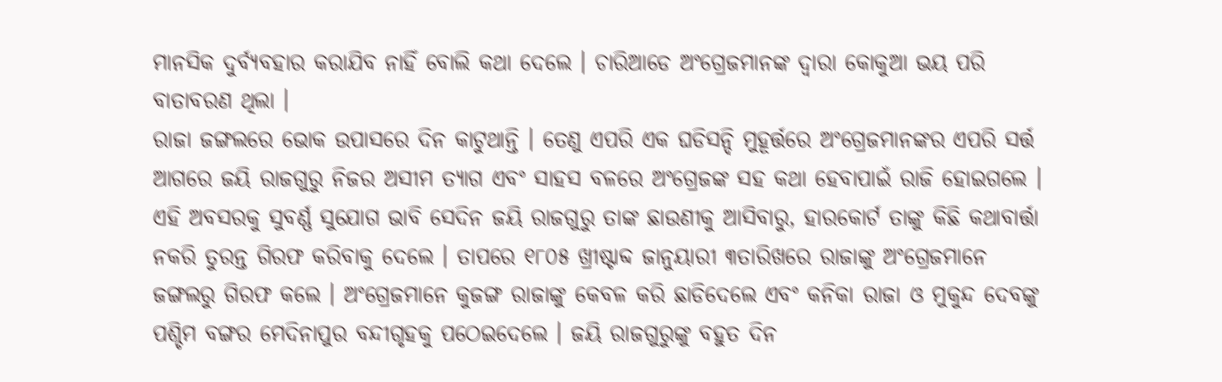ମାନସିକ ଦୁର୍ବ୍ୟବହାର କରାଯିବ ନାହିଁ ବୋଲି କଥା ଦେଲେ । ଚାରିଆଡେ ଅଂଗ୍ରେଜମାନଙ୍କ ଦ୍ୱାରା କୋକୁଆ ଭୟ ପରି ବାତାବରଣ ଥିଲା ।
ରାଜା ଜଙ୍ଗଲରେ ଭୋକ ଉପାସରେ ଦିନ କାଟୁଥାନ୍ତି । ତେଣୁ ଏପରି ଏକ ଘଡିସନ୍ଦି ମୁହୂର୍ତ୍ତରେ ଅଂଗ୍ରେଜମାନଙ୍କର ଏପରି ସର୍ତ୍ତ ଆଗରେ ଜୟି ରାଜଗୁରୁ ନିଜର ଅସୀମ ତ୍ୟାଗ ଏବଂ ସାହସ ବଳରେ ଅଂଗ୍ରେଜଙ୍କ ସହ କଥା ହେବାପାଇଁ ରାଜି ହୋଇଗଲେ । ଏହି ଅବସରକୁ ସୁବର୍ଣ୍ଣ ସୁଯୋଗ ଭାବି ସେଦିନ ଜୟି ରାଜଗୁରୁ ତାଙ୍କ ଛାଉଣୀକୁ ଆସିବାରୁ, ହାରକୋର୍ଟ ତାଙ୍କୁ କିଛି କଥାବାର୍ତ୍ତା ନକରି ତୁରନ୍ତ ଗିରଫ କରିବାକୁ ଦେଲେ । ତାପରେ ୧୮୦୫ ଖ୍ରୀଷ୍ଟାବ୍ଦ ଜାନୁୟାରୀ ୩ତାରିଖରେ ରାଜାଙ୍କୁ ଅଂଗ୍ରେଜମାନେ ଜଙ୍ଗଲରୁ ଗିରଫ କଲେ । ଅଂଗ୍ରେଜମାନେ କୁଜଙ୍ଗ ରାଜାଙ୍କୁ କେବଳ କରି ଛାଡିଦେଲେ ଏବଂ କନିକା ରାଜା ଓ ମୁକୁନ୍ଦ ଦେବଙ୍କୁ ପଶ୍ଚିମ ବଙ୍ଗର ମେଦିନାପୁର ବନ୍ଦୀଗୃହକୁ ପଠେଇଦେଲେ । ଜୟି ରାଜଗୁରୁଙ୍କୁ ବହୁତ ଦିନ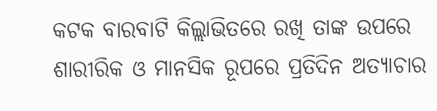କଟକ ବାରବାଟି କିଲ୍ଲାଭିତରେ ରଖି ତାଙ୍କ ଉପରେ ଶାରୀରିକ ଓ ମାନସିକ ରୂପରେ ପ୍ରତିଦିନ ଅତ୍ୟାଚାର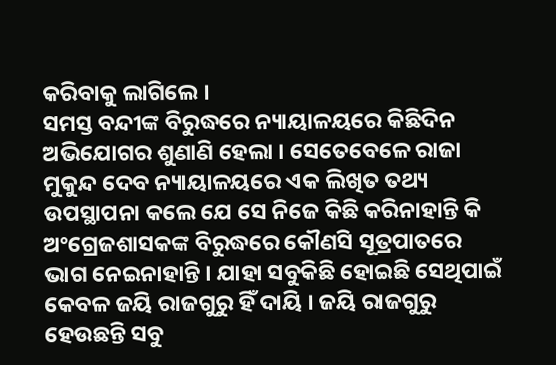କରିବାକୁ ଲାଗିଲେ ।
ସମସ୍ତ ବନ୍ଦୀଙ୍କ ବିରୁଦ୍ଧରେ ନ୍ୟାୟାଳୟରେ କିଛିଦିନ ଅଭିଯୋଗର ଶୁଣାଣି ହେଲା । ସେତେବେଳେ ରାଜା ମୁକୁନ୍ଦ ଦେବ ନ୍ୟାୟାଳୟରେ ଏକ ଲିଖିତ ତଥ୍ୟ ଉପସ୍ଥାପନା କଲେ ଯେ ସେ ନିଜେ କିଛି କରିନାହାନ୍ତି କି ଅଂଗ୍ରେଜଶାସକଙ୍କ ବିରୁଦ୍ଧରେ କୌଣସି ସୂତ୍ରପାତରେ ଭାଗ ନେଇନାହାନ୍ତି । ଯାହା ସବୁକିଛି ହୋଇଛି ସେଥିପାଇଁ କେବଳ ଜୟି ରାଜଗୁରୁ ହିଁ ଦାୟି । ଜୟି ରାଜଗୁରୁ ହେଉଛନ୍ତି ସବୁ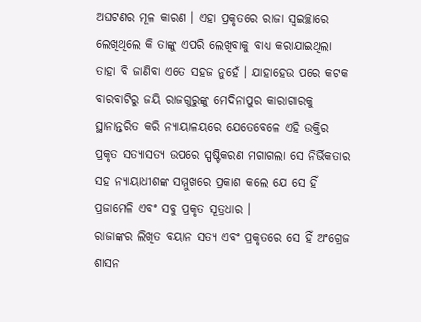ଅଘଟଣର ମୂଳ କାରଣ । ଏହା ପ୍ରକୃତରେ ରାଜା ସ୍ୱଇଚ୍ଛାରେ ଲେଖିଥିଲେ କି ତାଙ୍କୁ ଏପରି ଲେଖିବାକୁ ବାଧ୍ୟ କରାଯାଇଥିଲା ତାହା ବି ଜାଣିବା ଏତେ ସହଜ ନୁହେଁ । ଯାହାହେଉ ପରେ କଟକ ବାରବାଟିରୁ ଜୟି ରାଜଗୁରୁଙ୍କୁ ମେଦିନାପୁର କାରାଗାରକୁ ସ୍ଥାନାନ୍ତରିତ କରି ନ୍ୟାୟାଳୟରେ ଯେତେବେଳେ ଏହି ଉକ୍ତିର ପ୍ରକୃତ ସତ୍ୟାସତ୍ୟ ଉପରେ ସ୍ପଷ୍ଟିକରଣ ମଗାଗଲା ସେ ନିର୍ଭିକତାର ସହ ନ୍ୟାୟାଧୀଶଙ୍କ ସମ୍ମୁଖରେ ପ୍ରକାଶ କଲେ ଯେ ସେ ହିଁ ପ୍ରଜାମେଳି ଏବଂ ସବୁ ପ୍ରକୃତ ସୂତ୍ରଧାର ।
ରାଜାଙ୍କର ଲିଖିତ ବୟାନ ସତ୍ୟ ଏବଂ ପ୍ରକୃତରେ ସେ ହିଁ ଅଂଗ୍ରେଜ ଶାସନ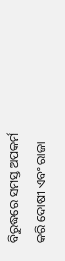ବିରୁଦ୍ଧରେ ସମସ୍ତ ଅପକର୍ମ କରି ଦୋଷୀ ଏବଂ ରାଜା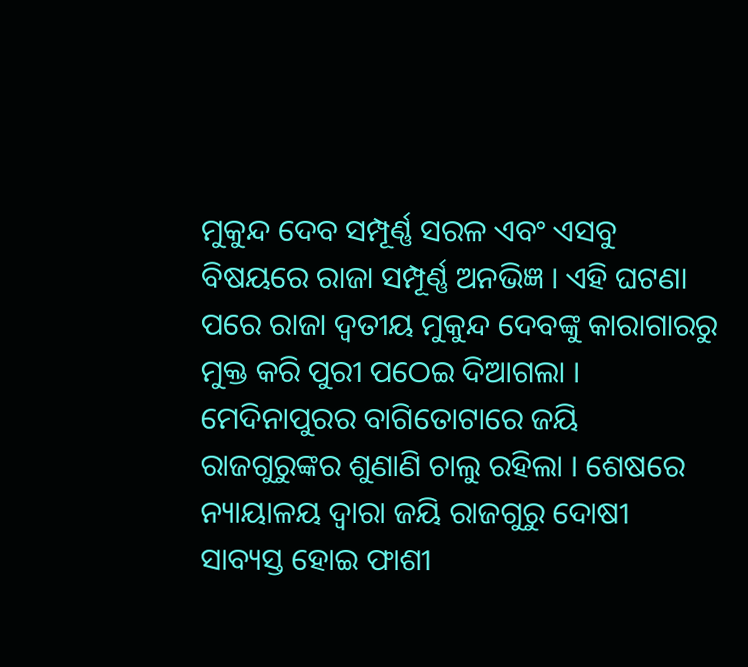ମୁକୁନ୍ଦ ଦେବ ସମ୍ପୂର୍ଣ୍ଣ ସରଳ ଏବଂ ଏସବୁ ବିଷୟରେ ରାଜା ସମ୍ପୂର୍ଣ୍ଣ ଅନଭିଜ୍ଞ । ଏହି ଘଟଣା ପରେ ରାଜା ଦ୍ୱତୀୟ ମୁକୁନ୍ଦ ଦେବଙ୍କୁ କାରାଗାରରୁ ମୁକ୍ତ କରି ପୁରୀ ପଠେଇ ଦିଆଗଲା । ମେଦିନାପୁରର ବାଗିତୋଟାରେ ଜୟି ରାଜଗୁରୁଙ୍କର ଶୁଣାଣି ଚାଲୁ ରହିଲା । ଶେଷରେ ନ୍ୟାୟାଳୟ ଦ୍ୱାରା ଜୟି ରାଜଗୁରୁ ଦୋଷୀ ସାବ୍ୟସ୍ତ ହୋଇ ଫାଶୀ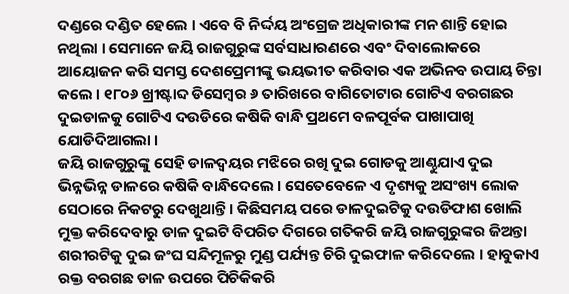ଦଣ୍ଡରେ ଦଣ୍ଡିତ ହେଲେ । ଏବେ ବି ନିର୍ଦ୍ଦୟ ଅଂଗ୍ରେଜ ଅଧିକାରୀଙ୍କ ମନ ଶାନ୍ତି ହୋଇ ନଥିଲା । ସେମାନେ ଜୟି ରାଜଗୁରୁଙ୍କ ସର୍ବସାଧାରଣରେ ଏବଂ ଦିବାଲୋକରେ ଆୟୋଜନ କରି ସମସ୍ତ ଦେଶପ୍ରେମୀଙ୍କୁ ଭୟଭୀତ କରିବାର ଏକ ଅଭିନବ ଉପାୟ ଚିନ୍ତା କଲେ । ୧୮୦୬ ଖ୍ରୀଷ୍ଟାବ୍ଦ ଡିସେମ୍ବର ୬ ତାରିଖରେ ବାଗିତୋଟାର ଗୋଟିଏ ବରଗଛର ଦୁଇଡାଳକୁ ଗୋଟିଏ ଦଉଡିରେ କଷିକି ବାନ୍ଧି ପ୍ରଥମେ ବଳପୂର୍ବକ ପାଖାପାଖି ଯୋଡିଦିଆଗଲା ।
ଜୟି ରାଜଗୁରୁଙ୍କୁ ସେହି ଡାଳଦ୍ୱୟର ମଝିରେ ରଖି ଦୁଇ ଗୋଡକୁ ଆଣ୍ଠୁଯାଏ ଦୁଇ ଭିନ୍ନଭିନ୍ନ ଡାଳରେ କଷିକି ବାନ୍ଧିଦେଲେ । ସେତେବେଳେ ଏ ଦୃଶ୍ୟକୁ ଅସଂଖ୍ୟ ଲୋକ ସେଠାରେ ନିକଟରୁ ଦେଖୁଥାନ୍ତି । କିଛିସମୟ ପରେ ଡାଳଦୁଇଟିକୁ ଦଉଡିଫାଶ ଖୋଲି ମୁକ୍ତ କରିଦେବାରୁ ଡାଳ ଦୁଇଟି ବିପରିତ ଦିଗରେ ଗତିକରି ଜୟି ରାଜଗୁରୁଙ୍କର ଜିଅନ୍ତା ଶରୀରଟିକୁ ଦୁଇ ଜଂଘ ସନ୍ଦିମୂଳରୁ ମୁଣ୍ଡ ପର୍ଯ୍ୟନ୍ତ ଚିରି ଦୁଇଫାଳ କରିଦେଲେ । ହାବୁକାଏ ରକ୍ତ ବରଗଛ ଡାଳ ଉପରେ ପିଚିକିକରି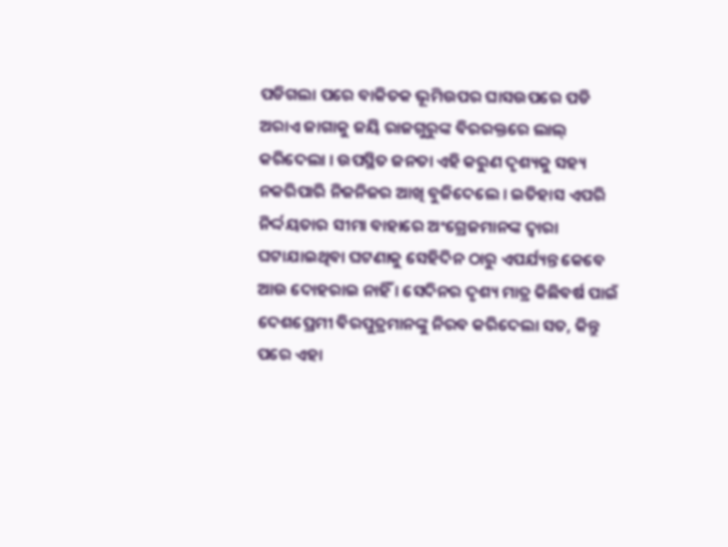ପଡିଗଲା ପରେ ବାକିତକ ଭୂମିଉପର ଘାସଉପରେ ପଡି ଅରାଏ ଜାଗାକୁ ଜୟି ରାଜଗୁରୁଙ୍କ ବିରରକ୍ତରେ ଲାଲ୍ କରିଦେଲା । ଉପସ୍ଥିତ ଜନତା ଏହି କରୁଣ ଦୃଶ୍ୟକୁ ସହ୍ୟ ନକରିପାରି ନିଜନିଜର ଆଖି ବୁଜିଦେଲେ । ଇତିହାସ ଏପରି ନିର୍ଦ୍ଦୟତାର ସୀମା ବାହାରେ ଅଂଗ୍ରେଜମାନଙ୍କ ଦ୍ୱାରା ଘଟାଯାଇଥିବା ଘଟଣାକୁ ସେହିଦିନ ଠାରୁ ଏପର୍ଯ୍ୟନ୍ତ କେବେ ଆଉ ଦୋହରାଇ ନାହିଁ । ସେଦିନର ଦୃଶ୍ୟ ମାତ୍ର କିଛିବର୍ଷ ପାଇଁ ଦେଶପ୍ରେମୀ ବିରପୁତ୍ରମାନଙ୍କୁ ନିରବ କରିଦେଲା ସତ, କିନ୍ତୁ ପରେ ଏହା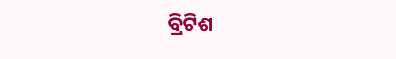ବ୍ରିଟିଶ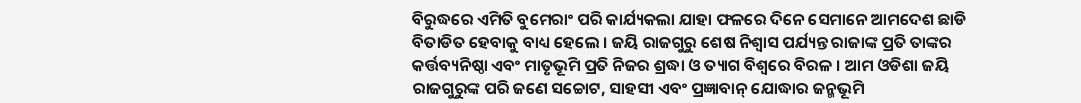ବିରୁଦ୍ଧରେ ଏମିତି ବୁମେରାଂ ପରି କାର୍ଯ୍ୟକଲା ଯାହା ଫଳରେ ଦିନେ ସେମାନେ ଆମଦେଶ ଛାଡି ବିତାଡିତ ହେବାକୁ ବାଧ୍ୟ ହେଲେ । ଜୟି ରାଜଗୁରୁ ଶେଷ ନିଶ୍ୱାସ ପର୍ଯ୍ୟନ୍ତ ରାଜାଙ୍କ ପ୍ରତି ତାଙ୍କର କର୍ତ୍ତବ୍ୟନିଷ୍ଠା ଏବଂ ମାତୃଭୂମି ପ୍ରତି ନିଜର ଶ୍ରଦ୍ଧା ଓ ତ୍ୟାଗ ବିଶ୍ୱରେ ବିରଳ । ଆମ ଓଡିଶା ଜୟି ରାଜଗୁରୁଙ୍କ ପରି ଜଣେ ସଚ୍ଚୋଟ, ସାହସୀ ଏବଂ ପ୍ରଜ୍ଞାବାନ୍ ଯୋଦ୍ଧାର ଜନ୍ମଭୂମି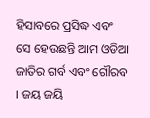ହିସାବରେ ପ୍ରସିଦ୍ଧ ଏବଂ ସେ ହେଉଛନ୍ତି ଆମ ଓଡିଆ ଜାତିର ଗର୍ବ ଏବଂ ଗୌରବ । ଜୟ ଜୟି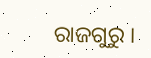ରାଜଗୁରୁ ।